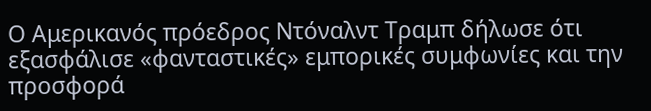Ο Αμερικανός πρόεδρος Ντόναλντ Τραμπ δήλωσε ότι εξασφάλισε «φανταστικές» εμπορικές συμφωνίες και την προσφορά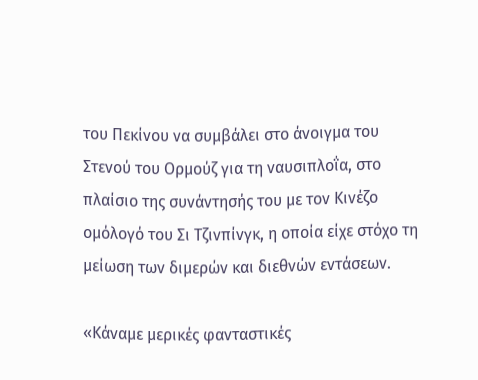του Πεκίνου να συμβάλει στο άνοιγμα του Στενού του Ορμούζ για τη ναυσιπλοΐα, στο πλαίσιο της συνάντησής του με τον Κινέζο ομόλογό του Σι Τζινπίνγκ, η οποία είχε στόχο τη μείωση των διμερών και διεθνών εντάσεων.

«Κάναμε μερικές φανταστικές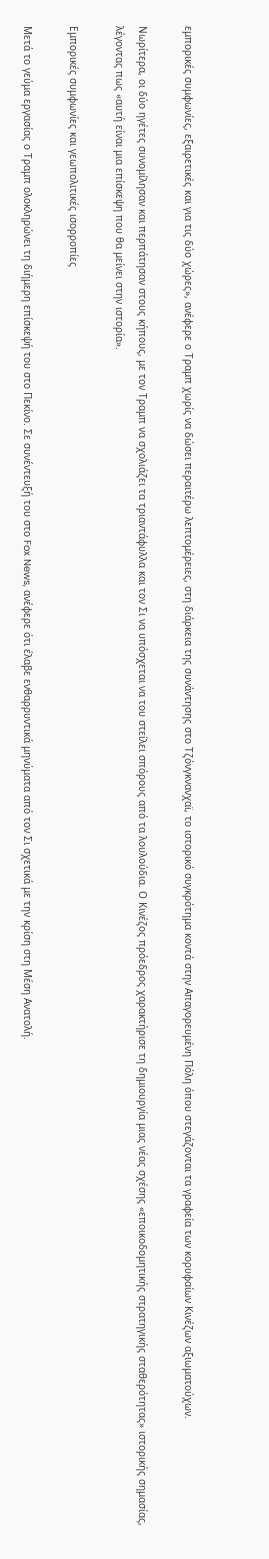εμπορικές συμφωνίες, εξαιρετικές και για τις δύο χώρες», ανέφερε ο Τραμπ χωρίς να δώσει περαιτέρω λεπτομέρειες, στη διάρκεια της συνάντησης στο Τζόνγκνανχαϊ, το ιστορικό συγκρότημα κοντά στην Απαγορευμένη Πόλη όπου στεγάζονται τα γραφεία των κορυφαίων Κινέζων αξιωματούχων.

Νωρίτερα, οι δύο ηγέτες συνομίλησαν και περπάτησαν στους κήπους, με τον Τραμπ να σχολιάζει τα τριαντάφυλλα και τον Σι να υπόσχεται να του στείλει σπόρους από τα λουλούδια. Ο Κινέζος πρόεδρος χαρακτήρισε τη δημιουργία μιας νέας σχέσης «εποικοδομητικής στρατηγικής σταθερότητας» ιστορικής σημασίας, λέγοντας πως «αυτή είναι μια επίσκεψη που θα μείνει στην ιστορία».

Εμπορικές συμφωνίες και γεωπολιτικές ισορροπίες

Μετά το γεύμα εργασίας ο Τραμπ ολοκληρώνει τη διήμερη επίσκεψή του στο Πεκίνο. Σε συνέντευξή του στο Fox News, ανέφερε ότι έλαβε ενθαρρυντικά μηνύματα από τον Σι σχετικά με την κρίση στη Μέση Ανατολή.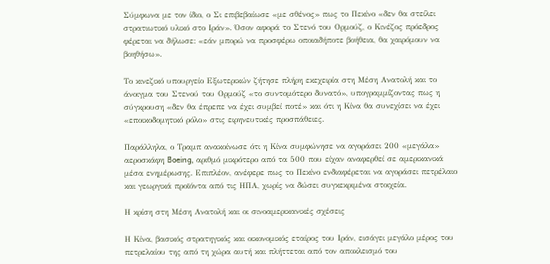Σύμφωνα με τον ίδιο, ο Σι επιβεβαίωσε «με σθένος» πως το Πεκίνο «δεν θα στείλει στρατιωτικό υλικό στο Ιράν». Όσον αφορά το Στενό του Ορμούζ, ο Κινέζος πρόεδρος φέρεται να δήλωσε: «εάν μπορώ να προσφέρω οποιαδήποτε βοήθεια, θα χαιρόμουν να βοηθήσω».

Το κινεζικό υπουργείο Εξωτερικών ζήτησε πλήρη εκεχειρία στη Μέση Ανατολή και το άνοιγμα του Στενού του Ορμούζ «το συντομότερο δυνατό», υπογραμμίζοντας πως η σύγκρουση «δεν θα έπρεπε να έχει συμβεί ποτέ» και ότι η Κίνα θα συνεχίσει να έχει «εποικοδομητικό ρόλο» στις ειρηνευτικές προσπάθειες.

Παράλληλα, ο Τραμπ ανακοίνωσε ότι η Κίνα συμφώνησε να αγοράσει 200 «μεγάλα» αεροσκάφη Boeing, αριθμό μικρότερο από τα 500 που είχαν αναφερθεί σε αμερικανικά μέσα ενημέρωσης. Επιπλέον, ανέφερε πως το Πεκίνο ενδιαφέρεται να αγοράσει πετρέλαιο και γεωργικά προϊόντα από τις ΗΠΑ, χωρίς να δώσει συγκεκριμένα στοιχεία.

Η κρίση στη Μέση Ανατολή και οι σινοαμερικανικές σχέσεις

Η Κίνα, βασικός στρατηγικός και οικονομικός εταίρος του Ιράν, εισάγει μεγάλο μέρος του πετρελαίου της από τη χώρα αυτή και πλήττεται από τον αποκλεισμό του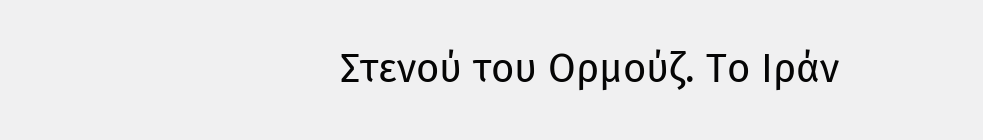Στενού του Ορμούζ. Το Ιράν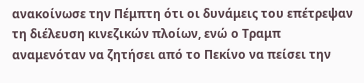ανακοίνωσε την Πέμπτη ότι οι δυνάμεις του επέτρεψαν τη διέλευση κινεζικών πλοίων, ενώ ο Τραμπ αναμενόταν να ζητήσει από το Πεκίνο να πείσει την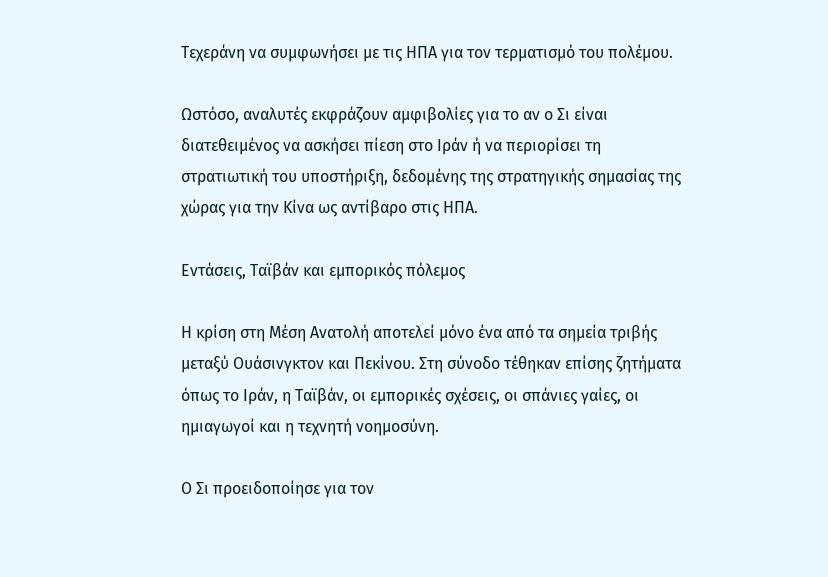Τεχεράνη να συμφωνήσει με τις ΗΠΑ για τον τερματισμό του πολέμου.

Ωστόσο, αναλυτές εκφράζουν αμφιβολίες για το αν ο Σι είναι διατεθειμένος να ασκήσει πίεση στο Ιράν ή να περιορίσει τη στρατιωτική του υποστήριξη, δεδομένης της στρατηγικής σημασίας της χώρας για την Κίνα ως αντίβαρο στις ΗΠΑ.

Εντάσεις, Ταϊβάν και εμπορικός πόλεμος

Η κρίση στη Μέση Ανατολή αποτελεί μόνο ένα από τα σημεία τριβής μεταξύ Ουάσινγκτον και Πεκίνου. Στη σύνοδο τέθηκαν επίσης ζητήματα όπως το Ιράν, η Ταϊβάν, οι εμπορικές σχέσεις, οι σπάνιες γαίες, οι ημιαγωγοί και η τεχνητή νοημοσύνη.

Ο Σι προειδοποίησε για τον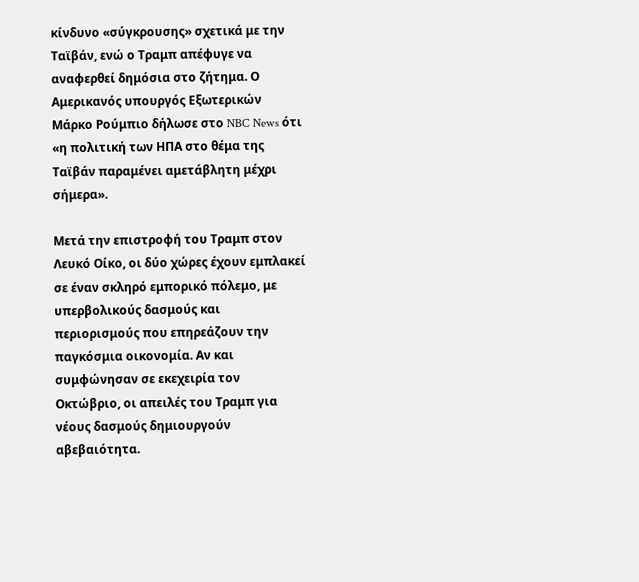κίνδυνο «σύγκρουσης» σχετικά με την Ταϊβάν, ενώ ο Τραμπ απέφυγε να αναφερθεί δημόσια στο ζήτημα. Ο Αμερικανός υπουργός Εξωτερικών Μάρκο Ρούμπιο δήλωσε στο NBC News ότι «η πολιτική των ΗΠΑ στο θέμα της Ταϊβάν παραμένει αμετάβλητη μέχρι σήμερα».

Μετά την επιστροφή του Τραμπ στον Λευκό Οίκο, οι δύο χώρες έχουν εμπλακεί σε έναν σκληρό εμπορικό πόλεμο, με υπερβολικούς δασμούς και περιορισμούς που επηρεάζουν την παγκόσμια οικονομία. Αν και συμφώνησαν σε εκεχειρία τον Οκτώβριο, οι απειλές του Τραμπ για νέους δασμούς δημιουργούν αβεβαιότητα.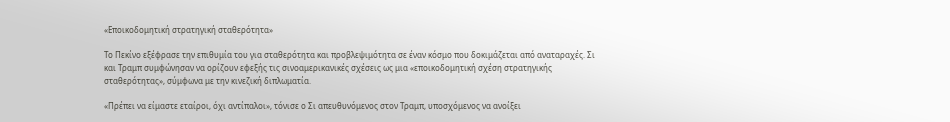«Εποικοδομητική στρατηγική σταθερότητα»

Το Πεκίνο εξέφρασε την επιθυμία του για σταθερότητα και προβλεψιμότητα σε έναν κόσμο που δοκιμάζεται από αναταραχές. Σι και Τραμπ συμφώνησαν να ορίζουν εφεξής τις σινοαμερικανικές σχέσεις ως μια «εποικοδομητική σχέση στρατηγικής σταθερότητας», σύμφωνα με την κινεζική διπλωματία.

«Πρέπει να είμαστε εταίροι, όχι αντίπαλοι», τόνισε ο Σι απευθυνόμενος στον Τραμπ, υποσχόμενος να ανοίξει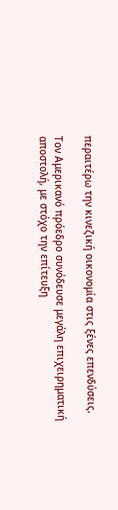περαιτέρω την κινεζική οικονομία στις ξένες επενδύσεις.

Τον Αμερικανό πρόεδρο συνόδευσε μεγάλη επιχειρηματική αποστολή, με στόχο την επίτευξη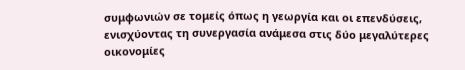συμφωνιών σε τομείς όπως η γεωργία και οι επενδύσεις, ενισχύοντας τη συνεργασία ανάμεσα στις δύο μεγαλύτερες οικονομίες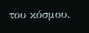του κόσμου.